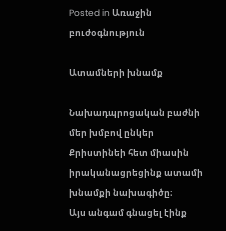Posted in Առաջին բուժօգնություն

Ատամների խնամք

Նախադպրոցական բաժնի մեր խմբով ընկեր Քրիստինեի հետ միասին իրականացրեցինք ատամի խնամքի նախագիծը։
Այս անգամ գնացել էինք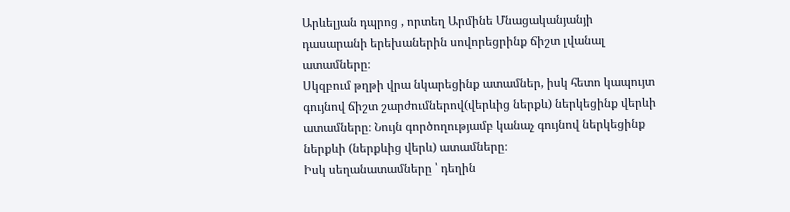Արևելյան դպրոց , որտեղ Արմինե Մնացականյանյի դասարանի երեխաներին սովորեցրինք ճիշտ լվանալ ատամները։
Սկզբում թղթի վրա նկարեցինք ատամներ, իսկ հետո կապույտ գույնով ճիշտ շարժումներով(վերևից ներքև) ներկեցինք վերևի ատամները։ Նույն գործողությամբ կանաչ գույնով ներկեցինք ներքևի (ներքևից վերև) ատամները։
Իսկ սեղանատամները ՝ դեղին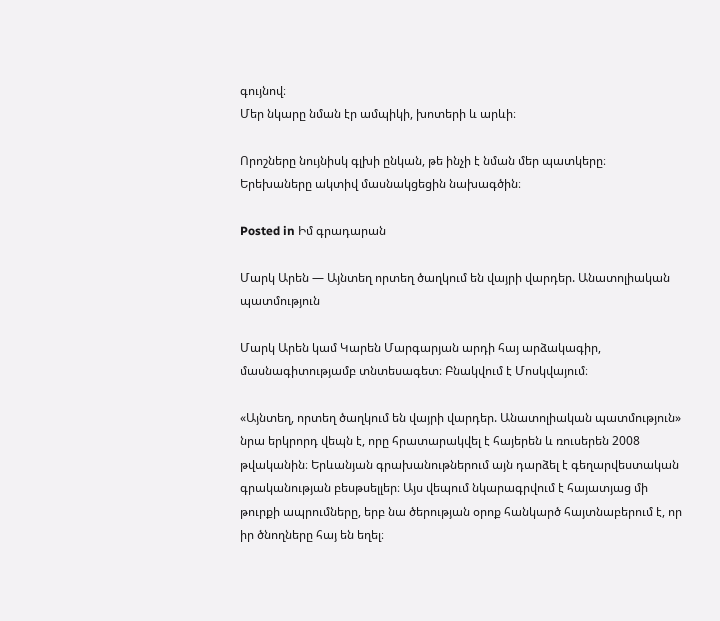գույնով։
Մեր նկարը նման էր ամպիկի, խոտերի և արևի։

Որոշները նույնիսկ գլխի ընկան, թե ինչի է նման մեր պատկերը։
Երեխաները ակտիվ մասնակցեցին նախագծին։

Posted in Իմ գրադարան

Մարկ Արեն — Այնտեղ որտեղ ծաղկում են վայրի վարդեր. Անատոլիական պատմություն

Մարկ Արեն կամ Կարեն Մարգարյան արդի հայ արձակագիր, մասնագիտությամբ տնտեսագետ։ Բնակվում է Մոսկվայում։

«Այնտեղ, որտեղ ծաղկում են վայրի վարդեր. Անատոլիական պատմություն» նրա երկրորդ վեպն է, որը հրատարակվել է հայերեն և ռուսերեն 2008 թվականին։ Երևանյան գրախանութներում այն դարձել է գեղարվեստական գրականության բեսթսելլեր։ Այս վեպում նկարագրվում է հայատյաց մի թուրքի ապրումները, երբ նա ծերության օրոք հանկարծ հայտնաբերում է, որ իր ծնողները հայ են եղել։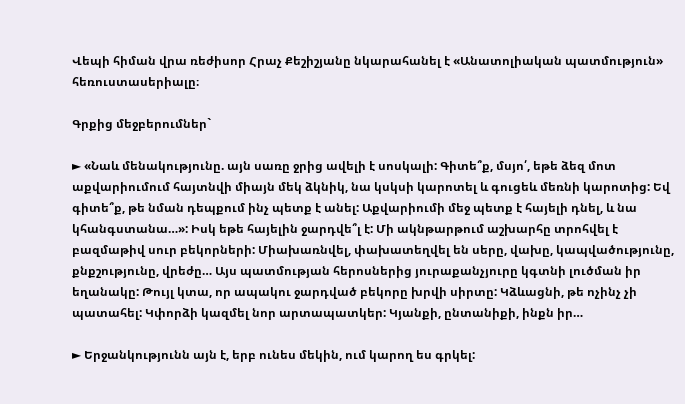Վեպի հիման վրա ռեժիսոր Հրաչ Քեշիշյանը նկարահանել է «Անատոլիական պատմություն» հեռուստասերիալը։

Գրքից մեջբերումներ`

► «Նաև մենակությունը. այն սառը ջրից ավելի է սոսկալի: Գիտե՞ք, մսյո՛, եթե ձեզ մոտ աքվարիումում հայտնվի միայն մեկ ձկնիկ, նա կսկսի կարոտել և գուցեև մեռնի կարոտից: Եվ գիտե՞ք, թե նման դեպքում ինչ պետք է անել: Աքվարիումի մեջ պետք է հայելի դնել, և նա կհանգստանա…»: Իսկ եթե հայելին ջարդվե՞լ է: Մի ակնթարթում աշխարհը տրոհվել է բազմաթիվ սուր բեկորների: Միախառնվել, փախատեղվել են սերը, վախը, կապվածությունը, քնքշությունը, վրեժը… Այս պատմության հերոսներից յուրաքանչյուրը կգտնի լուծման իր եղանակը: Թույլ կտա, որ ապակու ջարդված բեկորը խրվի սիրտը: Կձևացնի, թե ոչինչ չի պատահել: Կփորձի կազմել նոր արտապատկեր: Կյանքի, ընտանիքի, ինքն իր…

► Երջանկությունն այն է, երբ ունես մեկին, ում կարող ես գրկել: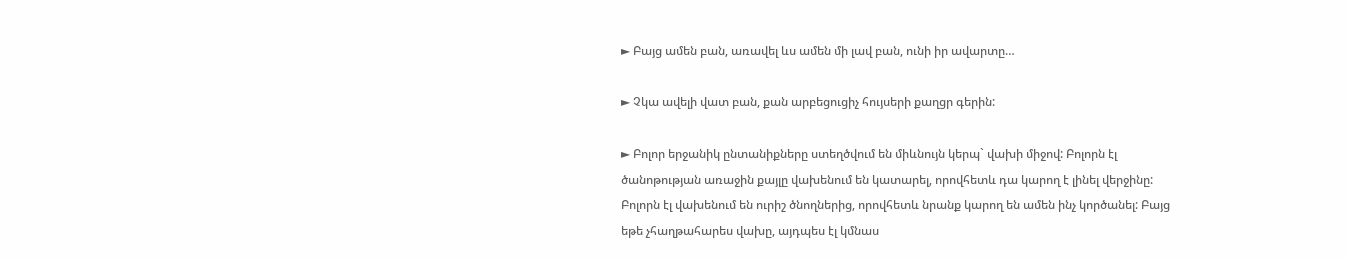► Բայց ամեն բան, առավել ևս ամեն մի լավ բան, ունի իր ավարտը…

► Չկա ավելի վատ բան, քան արբեցուցիչ հույսերի քաղցր գերին:

► Բոլոր երջանիկ ընտանիքները ստեղծվում են միևնույն կերպ` վախի միջով: Բոլորն էլ ծանոթության առաջին քայլը վախենում են կատարել, որովհետև դա կարող է լինել վերջինը: Բոլորն էլ վախենում են ուրիշ ծնողներից, որովհետև նրանք կարող են ամեն ինչ կործանել: Բայց եթե չհաղթահարես վախը, այդպես էլ կմնաս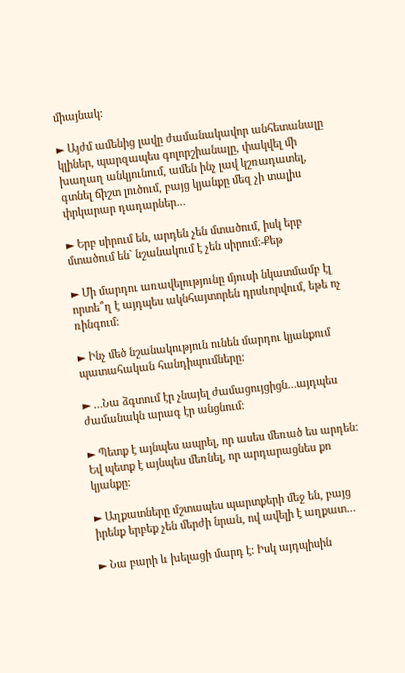միայնակ:

► Այժմ ամենից լավը ժամանակավոր անհետանալը կլիներ, պարզապես գոլորշիանալը, փակվել մի խաղաղ անկյունում, ամեն ինչ լավ կշռադատել, գտնել ճիշտ լուծում, բայց կյանքը մեզ չի տալիս փրկարար դադարներ…

► Երբ սիրում են, արդեն չեն մտածում, իսկ երբ մտածում են` նշանակում է չեն սիրում:-Քեթ

► Մի մարդու առավելությունը մյուսի նկատմամբ էլ որտե՞ղ է այդպես ակնհայտորեն դրսևորվում, եթե ոչ ռինգում:

► Ինչ մեծ նշանակություն ունեն մարդու կյանքում պատահական հանդիպումները:

► …Նա ձգտում էր չնայել ժամացույցիցն…այդպես ժամանակն արագ էր անցնում:

► Պետք է այնպես ապրել, որ ասես մեռած ես արդեն: Եվ պետք է այնպես մեռնել, որ արդարացնես քո կյանքը:

► Աղքատները մշտապես պարտքերի մեջ են, բայց իրենք երբեք չեն մերժի նրան, ով ավելի է աղքատ…

► Նա բարի և խելացի մարդ է: Իսկ այդպիսին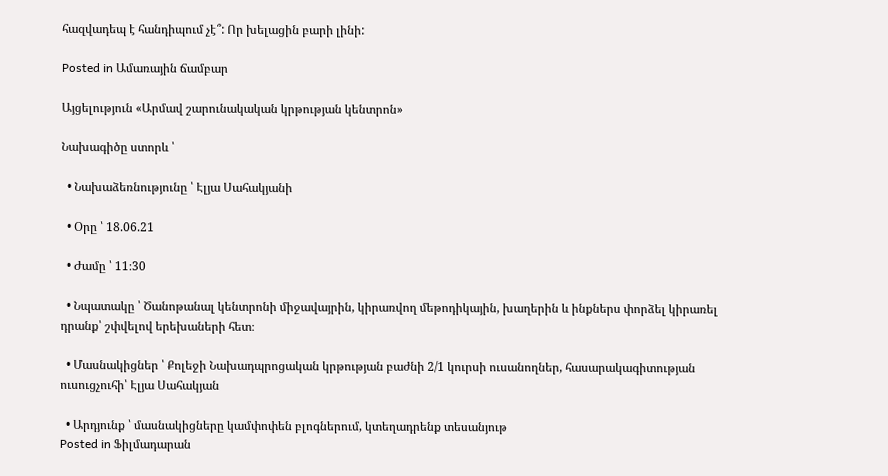հազվադեպ է հանդիպում չէ՞: Որ խելացին բարի լինի:

Posted in Ամառային ճամբար

Այցելություն «Արմավ շարունակական կրթության կենտրոն»

Նախագիծը ստորև ՝

  • Նախաձեռնությունը ՝ Էլյա Սահակյանի

  • Օրը ՝ 18.06.21

  • Ժամը ՝ 11։30

  • Նպատակը ՝ Ծանոթանալ կենտրոնի միջավայրին, կիրառվող մեթոդիկային, խաղերին և ինքներս փորձել կիրառել դրանք՝ շփվելով երեխաների հետ։

  • Մասնակիցներ ՝ Քոլեջի Նախադպրոցական կրթության բաժնի 2/1 կուրսի ուսանողներ, հասարակագիտության ուսուցչուհի՝ Էլյա Սահակյան

  • Արդյունք ՝ մասնակիցները կամփոփեն բլոգներում, կտեղադրենք տեսանյութ
Posted in Ֆիլմադարան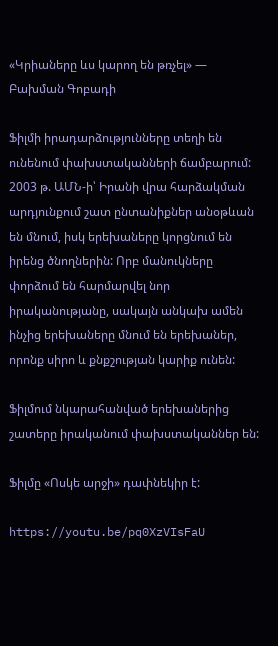«Կրիաները ևս կարող են թռչել» — Բախման Գոբադի

Ֆիլմի իրադարձությունները տեղի են ունենում փախստականների ճամբարում: 2003 թ. ԱՄՆ-ի՝ Իրանի վրա հարձակման արդյունքում շատ ընտանիքներ անօթևան են մնում, իսկ երեխաները կորցնում են իրենց ծնողներին: Որբ մանուկները փորձում են հարմարվել նոր իրականությանը, սակայն անկախ ամեն ինչից երեխաները մնում են երեխաներ, որոնք սիրո և քնքշության կարիք ունեն:

Ֆիլմում նկարահանված երեխաներից շատերը իրականում փախստականներ են:

Ֆիլմը «Ոսկե արջի» դափնեկիր է:

https://youtu.be/pq0XzVIsFaU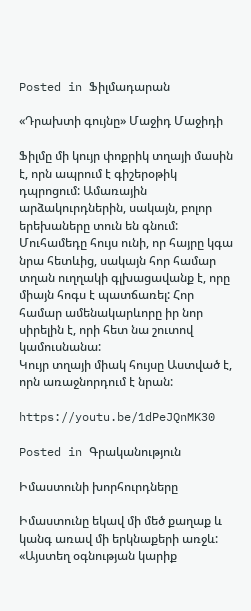Posted in Ֆիլմադարան

«Դրախտի գույնը» Մաջիդ Մաջիդի

Ֆիլմը մի կույր փոքրիկ տղայի մասին է, որն ապրում է գիշերօթիկ դպրոցում: Ամառային արձակուրդներին, սակայն, բոլոր երեխաները տուն են գնում: Մուհամեդը հույս ունի, որ հայրը կգա նրա հետևից, սակայն հոր համար տղան ուղղակի գլխացավանք է, որը միայն հոգս է պատճառել: Հոր համար ամենակարևորը իր նոր սիրելին է, որի հետ նա շուտով կամուսնանա:
Կույր տղայի միակ հույսը Աստված է, որն առաջնորդում է նրան:

https://youtu.be/1dPeJQnMK30

Posted in Գրականություն

Իմաստունի խորհուրդները

Իմաստունը եկավ մի մեծ քաղաք և կանգ առավ մի երկնաքերի առջև: «Այստեղ օգնության կարիք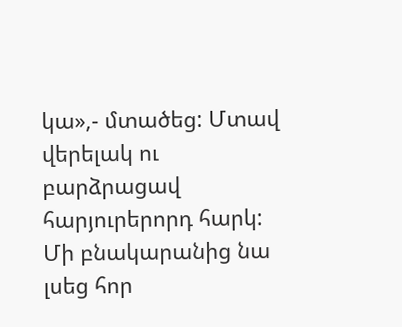կա»,- մտածեց: Մտավ վերելակ ու բարձրացավ հարյուրերորդ հարկ: Մի բնակարանից նա լսեց հոր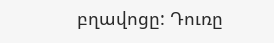բղավոցը: Դուռը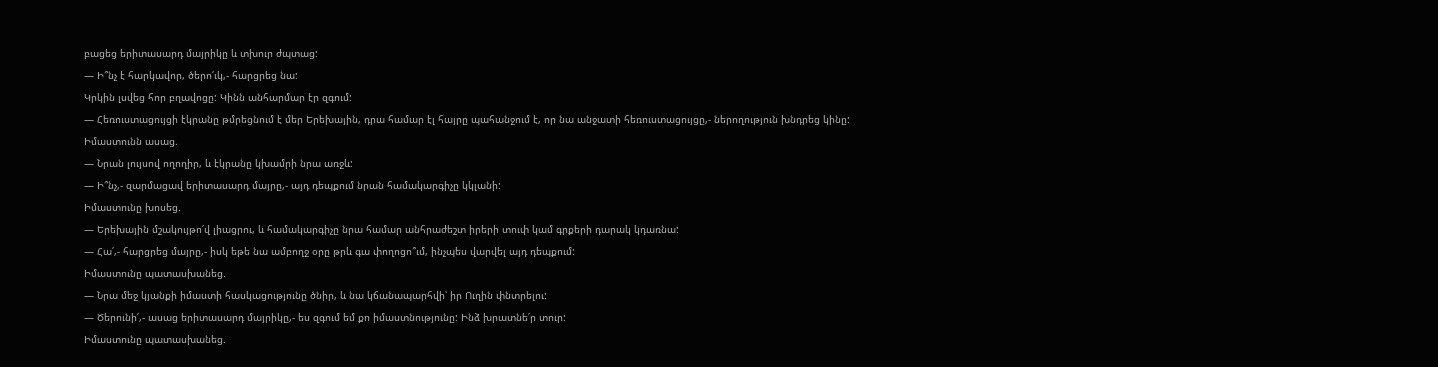բացեց երիտասարդ մայրիկը և տխուր ժպտաց:
— Ի՞նչ է հարկավոր, ծերո՛ւկ,- հարցրեց նա:
Կրկին լսվեց հոր բղավոցը: Կինն անհարմար էր զգում:
— Հեռուստացույցի էկրանը թմրեցնում է մեր Երեխային, դրա համար էլ հայրը պահանջում է, որ նա անջատի հեռուստացույցը,- ներողություն խնդրեց կինը:
Իմաստունն ասաց.
— Նրան լույսով ողողիր, և էկրանը կխամրի նրա առջև:
— Ի՞նչ,- զարմացավ երիտասարդ մայրը,- այդ դեպքում նրան համակարգիչը կկլանի:
Իմաստունը խոսեց.
— Երեխային մշակույթո՛վ լիացրու, և համակարգիչը նրա համար անհրաժեշտ իրերի տուփ կամ գրքերի դարակ կդառնա:
— Հա՛,- հարցրեց մայրը,- իսկ եթե նա ամբողջ օրը թրև գա փողոցո՞ւմ, ինչպես վարվել այդ դեպքում:
Իմաստունը պատասխանեց.
— Նրա մեջ կյանքի իմաստի հասկացությունը ծնիր, և նա կճանապարհվի՝ իր Ուղին փնտրելու:
— Ծերունի՛,- ասաց երիտասարդ մայրիկը,- ես զգում եմ քո իմաստնությունը: Ինձ խրատնե՛ր տուր:
Իմաստունը պատասխանեց.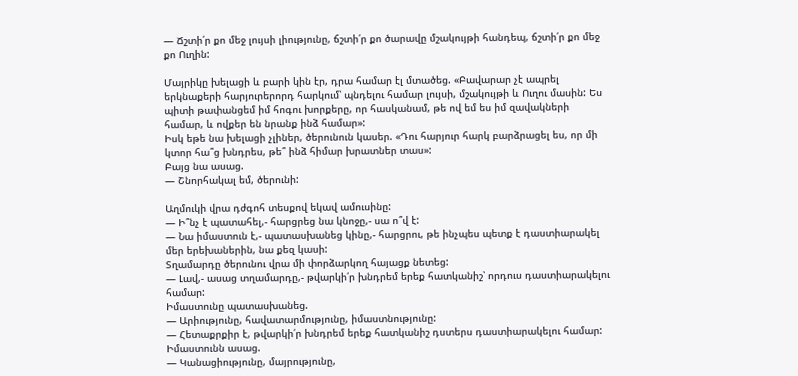— Ճշտի՛ր քո մեջ լույսի լիությունը, ճշտի՛ր քո ծարավը մշակույթի հանդեպ, ճշտի՛ր քո մեջ քո Ուղին:

Մայրիկը խելացի և բարի կին էր, դրա համար էլ մտածեց. «Բավարար չէ ապրել երկնաքերի հարյուրերորդ հարկում՝ պնդելու համար լույսի, մշակույթի և Ուղու մասին: Ես պիտի թափանցեմ իմ հոգու խորքերը, որ հասկանամ, թե ով եմ ես իմ զավակների համար, և ովքեր են նրանք ինձ համար»:
Իսկ եթե նա խելացի չլիներ, ծերունուն կասեր. «Դու հարյուր հարկ բարձրացել ես, որ մի կտոր հա՞ց խնդրես, թե՞ ինձ հիմար խրատներ տաս»:
Բայց նա ասաց.
— Շնորհակալ եմ, ծերունի:

Աղմուկի վրա դժգոհ տեսքով եկավ ամուսինը:
— Ի՞նչ է պատահել,- հարցրեց նա կնոջը,- սա ո՞վ է:
— Նա իմաստուն է,- պատասխանեց կինը,- հարցրու, թե ինչպես պետք է դաստիարակել մեր երեխաներին, նա քեզ կասի:
Տղամարդը ծերունու վրա մի փորձարկող հայացք նետեց:
— Լավ,- ասաց տղամարդը,- թվարկի՛ր խնդրեմ երեք հատկանիշ՝ որդուս դաստիարակելու համար:
Իմաստունը պատասխանեց.
— Արիությունը, հավատարմությունը, իմաստնությունը:
— Հետաքրքիր է, թվարկի՛ր խնդրեմ երեք հատկանիշ դստերս դաստիարակելու համար:
Իմաստունն ասաց.
— Կանացիությունը, մայրությունը,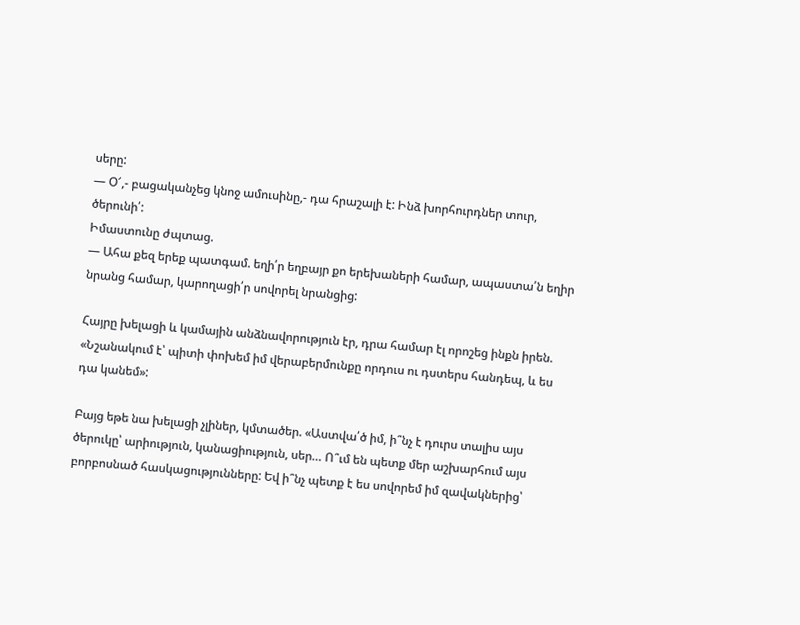սերը:
— Օ՜,- բացականչեց կնոջ ամուսինը,- դա հրաշալի է: Ինձ խորհուրդներ տուր, ծերունի՛:
Իմաստունը ժպտաց.
— Ահա քեզ երեք պատգամ. եղի՛ր եղբայր քո երեխաների համար, ապաստա՛ն եղիր նրանց համար, կարողացի՛ր սովորել նրանցից:

Հայրը խելացի և կամային անձնավորություն էր, դրա համար էլ որոշեց ինքն իրեն. «Նշանակում է՝ պիտի փոխեմ իմ վերաբերմունքը որդուս ու դստերս հանդեպ, և ես դա կանեմ»:

Բայց եթե նա խելացի չլիներ, կմտածեր. «Աստվա՛ծ իմ, ի՞նչ է դուրս տալիս այս ծերուկը՝ արիություն, կանացիություն, սեր… Ո՞ւմ են պետք մեր աշխարհում այս բորբոսնած հասկացությունները: Եվ ի՞նչ պետք է ես սովորեմ իմ զավակներից՝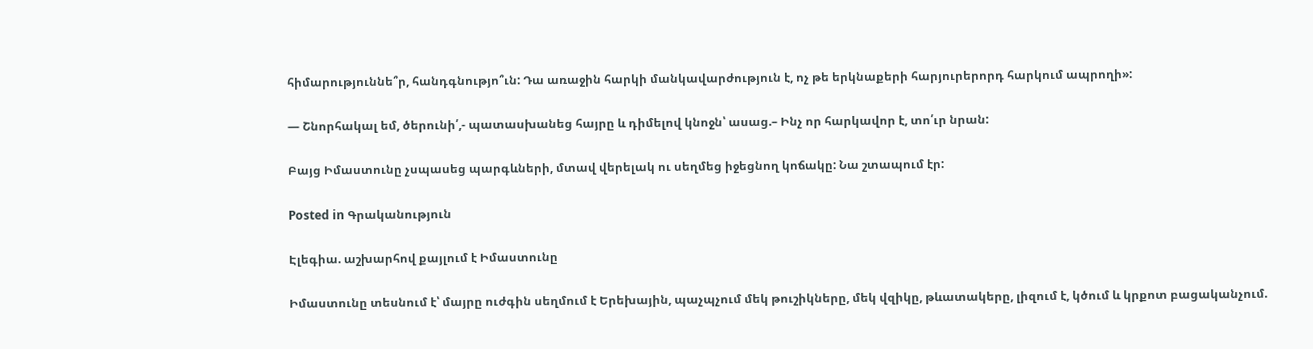հիմարություննե՞ր, հանդգնությո՞ւն: Դա առաջին հարկի մանկավարժություն է, ոչ թե երկնաքերի հարյուրերորդ հարկում ապրողի»:

— Շնորհակալ եմ, ծերունի՛,- պատասխանեց հայրը և դիմելով կնոջն՝ ասաց.– Ինչ որ հարկավոր է, տո՛ւր նրան:

Բայց Իմաստունը չսպասեց պարգևների, մտավ վերելակ ու սեղմեց իջեցնող կոճակը: Նա շտապում էր:

Posted in Գրականություն

Էլեգիա. աշխարհով քայլում է Իմաստունը

Իմաստունը տեսնում է՝ մայրը ուժգին սեղմում է Երեխային, պաչպչում մեկ թուշիկները, մեկ վզիկը, թևատակերը, լիզում է, կծում և կրքոտ բացականչում.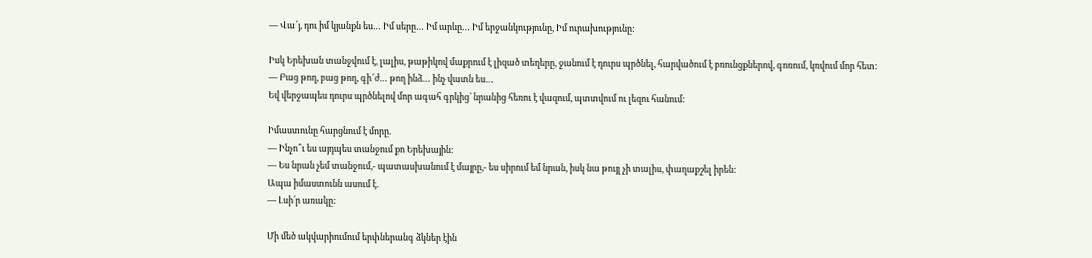— Վա՜յ, դու իմ կյանքն ես… Իմ սերը… Իմ արևը… Իմ երջանկությունը, Իմ ուրախությունը:

Իսկ Երեխան տանջվում է, լալիս, թաթիկով մաքրում է լիզած տեղերը, ջանում է դուրս պրծնել, հարվածում է բռունցքներով, գոռում, կռվում մոր հետ:
— Բաց թող, բաց թող, գի՜ժ… թող ինձ… ինչ վատն ես…
Եվ վերջապես դուրս պրծնելով մոր ագահ գրկից` նրանից հեռու է վազում, պտտվում ու լեզու հանում:

Իմաստունը հարցնում է մորը.
— Ինչո՞ւ ես այդպես տանջում քո Երեխային:
— Ես նրան չեմ տանջում,- պատասխանում է մայրը,- ես սիրում եմ նրան, իսկ նա թույլ չի տալիս, փաղաքշել իրեն:
Ապա իմաստունն ասում է.
— Լսի՛ր առակը:

Մի մեծ ակվարիումում երփներանգ ձկներ էին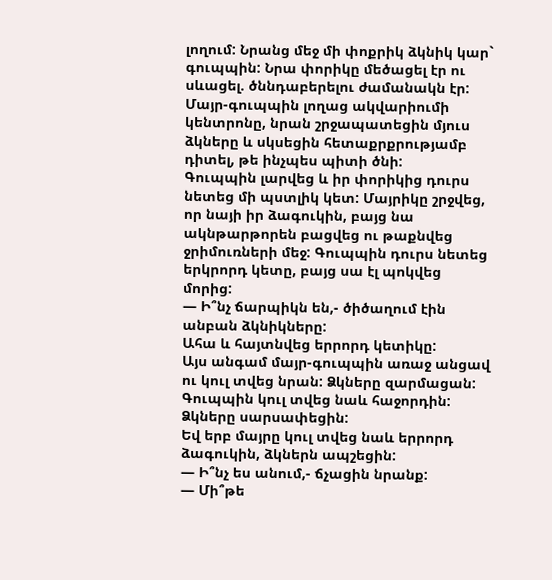լողում: Նրանց մեջ մի փոքրիկ ձկնիկ կար` գուպպին: Նրա փորիկը մեծացել էր ու սևացել. ծննդաբերելու ժամանակն էր: Մայր-գուպպին լողաց ակվարիումի կենտրոնը, նրան շրջապատեցին մյուս ձկները և սկսեցին հետաքրքրությամբ դիտել, թե ինչպես պիտի ծնի:
Գուպպին լարվեց և իր փորիկից դուրս նետեց մի պստլիկ կետ: Մայրիկը շրջվեց, որ նայի իր ձագուկին, բայց նա ակնթարթորեն բացվեց ու թաքնվեց ջրիմուռների մեջ: Գուպպին դուրս նետեց երկրորդ կետը, բայց սա էլ պոկվեց մորից:
— Ի՞նչ ճարպիկն են,- ծիծաղում էին անբան ձկնիկները:
Ահա և հայտնվեց երրորդ կետիկը:
Այս անգամ մայր-գուպպին առաջ անցավ ու կուլ տվեց նրան: Ձկները զարմացան:
Գուպպին կուլ տվեց նաև հաջորդին: Ձկները սարսափեցին:
Եվ երբ մայրը կուլ տվեց նաև երրորդ ձագուկին, ձկներն ապշեցին:
— Ի՞նչ ես անում,- ճչացին նրանք:
— Մի՞թե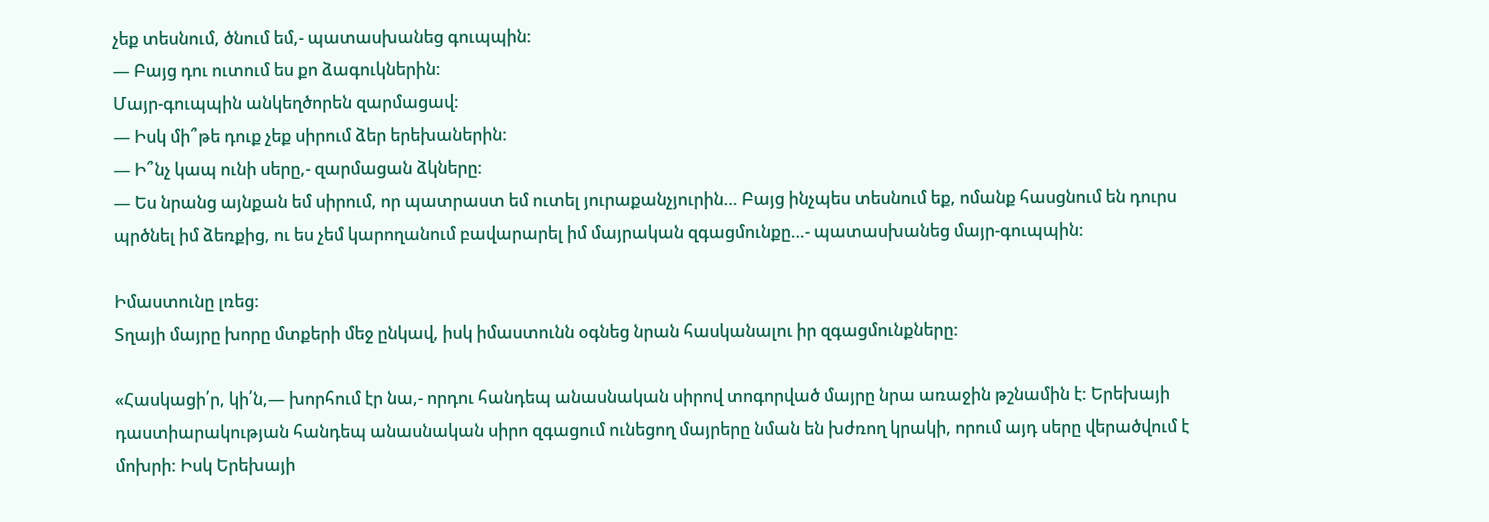չեք տեսնում, ծնում եմ,- պատասխանեց գուպպին:
— Բայց դու ուտում ես քո ձագուկներին:
Մայր-գուպպին անկեղծորեն զարմացավ:
— Իսկ մի՞թե դուք չեք սիրում ձեր երեխաներին:
— Ի՞նչ կապ ունի սերը,- զարմացան ձկները:
— Ես նրանց այնքան եմ սիրում, որ պատրաստ եմ ուտել յուրաքանչյուրին… Բայց ինչպես տեսնում եք, ոմանք հասցնում են դուրս պրծնել իմ ձեռքից, ու ես չեմ կարողանում բավարարել իմ մայրական զգացմունքը…- պատասխանեց մայր-գուպպին:

Իմաստունը լռեց:
Տղայի մայրը խորը մտքերի մեջ ընկավ, իսկ իմաստունն օգնեց նրան հասկանալու իր զգացմունքները:

«Հասկացի՛ր, կի՛ն,— խորհում էր նա,- որդու հանդեպ անասնական սիրով տոգորված մայրը նրա առաջին թշնամին է: Երեխայի դաստիարակության հանդեպ անասնական սիրո զգացում ունեցող մայրերը նման են խժռող կրակի, որում այդ սերը վերածվում է մոխրի: Իսկ Երեխայի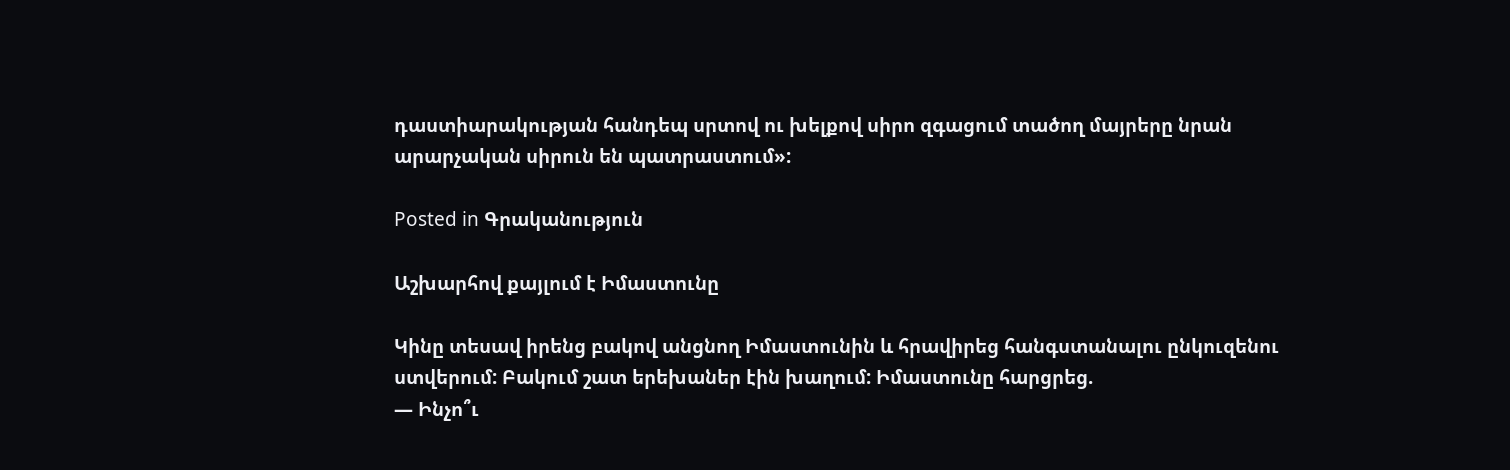դաստիարակության հանդեպ սրտով ու խելքով սիրո զգացում տածող մայրերը նրան արարչական սիրուն են պատրաստում»:

Posted in Գրականություն

Աշխարհով քայլում է Իմաստունը

Կինը տեսավ իրենց բակով անցնող Իմաստունին և հրավիրեց հանգստանալու ընկուզենու ստվերում: Բակում շատ երեխաներ էին խաղում: Իմաստունը հարցրեց.
— Ինչո՞ւ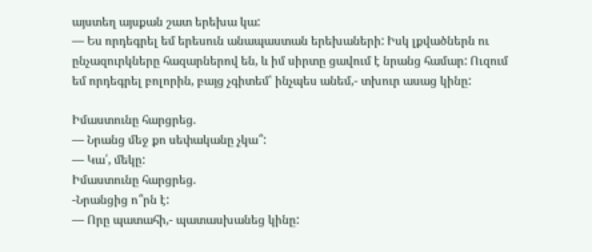այստեղ այսքան շատ երեխա կա:
— Ես որդեգրել եմ երեսուն անապաստան երեխաների: Իսկ լքվածներն ու ընչազուրկները հազարներով են, և իմ սիրտը ցավում է նրանց համար: Ուզում եմ որդեգրել բոլորին, բայց չգիտեմ՝ ինչպես անեմ,- տխուր ասաց կինը:

Իմաստունը հարցրեց.
— Նրանց մեջ քո սեփականը չկա՞:
— Կա՛, մեկը:
Իմաստունը հարցրեց.
-Նրանցից ո՞րն է:
— Որը պատահի,- պատասխանեց կինը: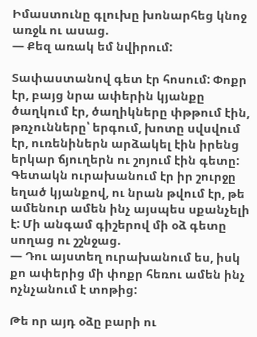Իմաստունը գլուխը խոնարհեց կնոջ առջև ու ասաց.
— Քեզ առակ եմ նվիրում:

Տափաստանով գետ էր հոսում: Փոքր էր, բայց նրա ափերին կյանքը ծաղկում էր, ծաղիկները փթթում էին, թռչունները՝ երգում, խոտը սվսվում էր, ուռենիներն արձակել էին իրենց երկար ճյուղերն ու շոյում էին գետը: Գետակն ուրախանում էր իր շուրջը եղած կյանքով, ու նրան թվում էր, թե ամենուր ամեն ինչ այսպես սքանչելի է: Մի անգամ գիշերով մի օձ գետը սողաց ու շշնջաց.
— Դու այստեղ ուրախանում ես, իսկ քո ափերից մի փոքր հեռու ամեն ինչ ոչնչանում է տոթից:

Թե որ այդ օձը բարի ու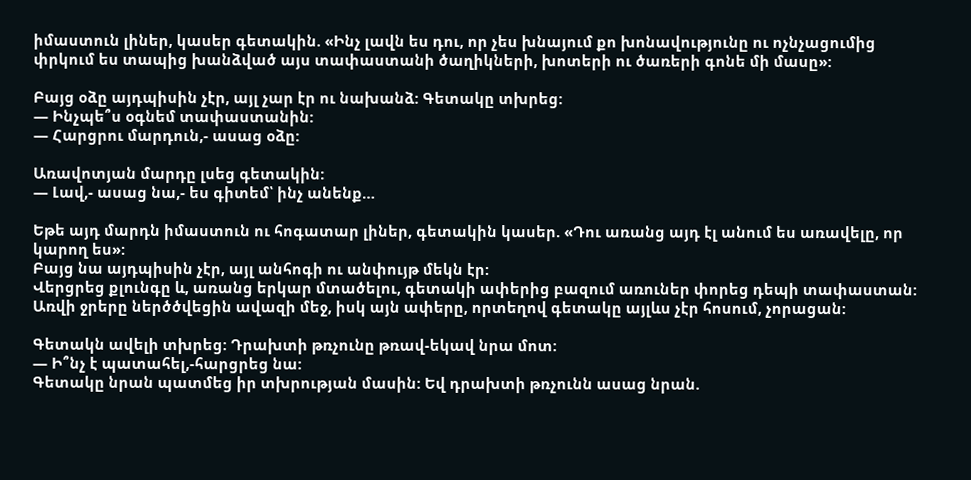իմաստուն լիներ, կասեր գետակին. «Ինչ լավն ես դու, որ չես խնայում քո խոնավությունը ու ոչնչացումից փրկում ես տապից խանձված այս տափաստանի ծաղիկների, խոտերի ու ծառերի գոնե մի մասը»:

Բայց օձը այդպիսին չէր, այլ չար էր ու նախանձ: Գետակը տխրեց:
— Ինչպե՞ս օգնեմ տափաստանին:
— Հարցրու մարդուն,- ասաց օձը:

Առավոտյան մարդը լսեց գետակին:
— Լավ,- ասաց նա,- ես գիտեմ՝ ինչ անենք…

Եթե այդ մարդն իմաստուն ու հոգատար լիներ, գետակին կասեր. «Դու առանց այդ էլ անում ես առավելը, որ կարող ես»:
Բայց նա այդպիսին չէր, այլ անհոգի ու անփույթ մեկն էր:
Վերցրեց քլունգը և, առանց երկար մտածելու, գետակի ափերից բազում առուներ փորեց դեպի տափաստան: Առվի ջրերը ներծծվեցին ավազի մեջ, իսկ այն ափերը, որտեղով գետակը այլևս չէր հոսում, չորացան:

Գետակն ավելի տխրեց: Դրախտի թռչունը թռավ-եկավ նրա մոտ:
— Ի՞նչ է պատահել,-հարցրեց նա:
Գետակը նրան պատմեց իր տխրության մասին: Եվ դրախտի թռչունն ասաց նրան.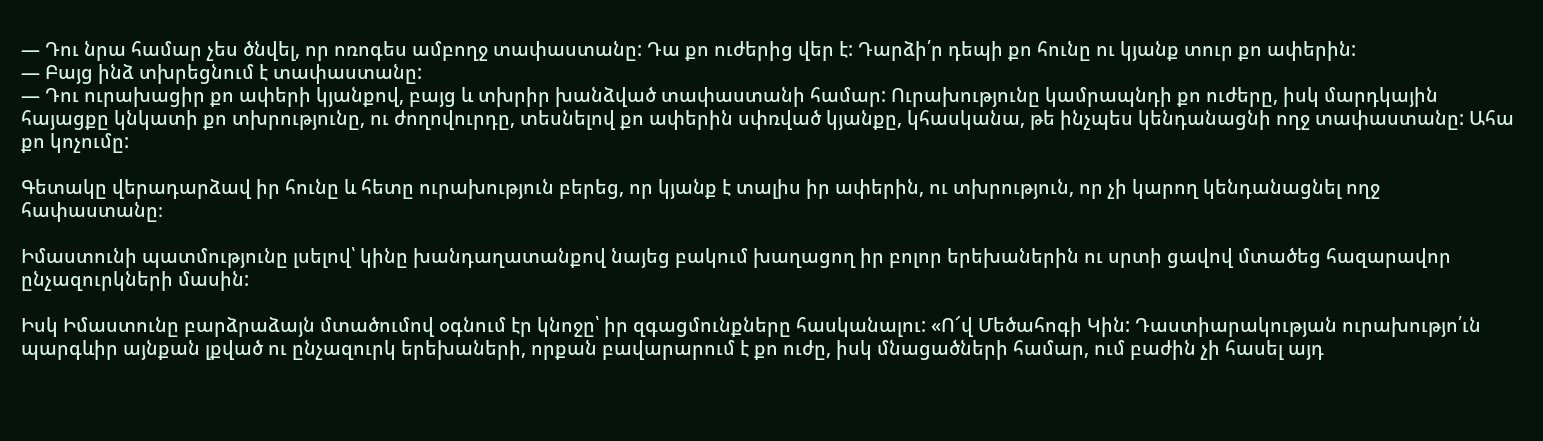— Դու նրա համար չես ծնվել, որ ոռոգես ամբողջ տափաստանը: Դա քո ուժերից վեր է: Դարձի՛ր դեպի քո հունը ու կյանք տուր քո ափերին:
— Բայց ինձ տխրեցնում է տափաստանը:
— Դու ուրախացիր քո ափերի կյանքով, բայց և տխրիր խանձված տափաստանի համար: Ուրախությունը կամրապնդի քո ուժերը, իսկ մարդկային հայացքը կնկատի քո տխրությունը, ու ժողովուրդը, տեսնելով քո ափերին սփռված կյանքը, կհասկանա, թե ինչպես կենդանացնի ողջ տափաստանը: Ահա քո կոչումը:

Գետակը վերադարձավ իր հունը և հետը ուրախություն բերեց, որ կյանք է տալիս իր ափերին, ու տխրություն, որ չի կարող կենդանացնել ողջ հափաստանը։

Իմաստունի պատմությունը լսելով՝ կինը խանդաղատանքով նայեց բակում խաղացող իր բոլոր երեխաներին ու սրտի ցավով մտածեց հազարավոր ընչազուրկների մասին:

Իսկ Իմաստունը բարձրաձայն մտածումով օգնում էր կնոջը՝ իր զգացմունքները հասկանալու: «Ո՜վ Մեծահոգի Կին: Դաստիարակության ուրախությո՛ւն պարգևիր այնքան լքված ու ընչազուրկ երեխաների, որքան բավարարում է քո ուժը, իսկ մնացածների համար, ում բաժին չի հասել այդ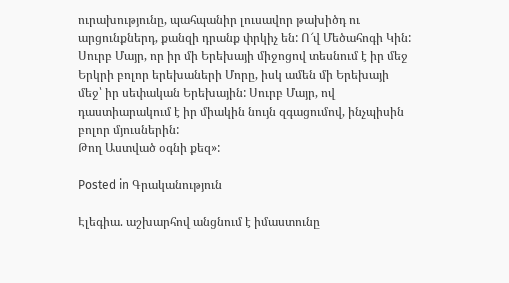ուրախությունը, պահպանիր լուսավոր թախիծդ ու արցունքներդ, քանզի դրանք փրկիչ են: Ո՜վ Մեծահոգի Կին: Սուրբ Մայր, որ իր մի Երեխայի միջոցով տեսնում է իր մեջ Երկրի բոլոր երեխաների Մորը, իսկ ամեն մի Երեխայի մեջ՝ իր սեփական Երեխային: Սուրբ Մայր, ով դաստիարակում է իր միակին նույն զգացումով, ինչպիսին բոլոր մյուսներին:
Թող Աստված օգնի քեզ»:

Posted in Գրականություն

Էլեգիա. աշխարհով անցնում է իմաստունը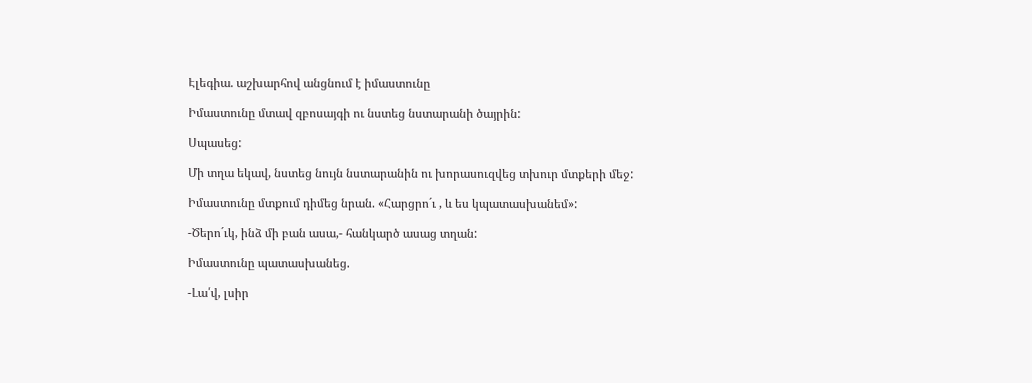Էլեգիա. աշխարհով անցնում է իմաստունը

Իմաստունը մտավ զբոսայգի ու նստեց նստարանի ծայրին:

Սպասեց:

Մի տղա եկավ, նստեց նույն նստարանին ու խորասուզվեց տխուր մտքերի մեջ:

Իմաստունը մտքում դիմեց նրան. «Հարցրո´ւ , և ես կպատասխանեմ»:

-Ծերո´ւկ, ինձ մի բան ասա,- հանկարծ ասաց տղան:

Իմաստունը պատասխանեց.

-Լա՛վ, լսիր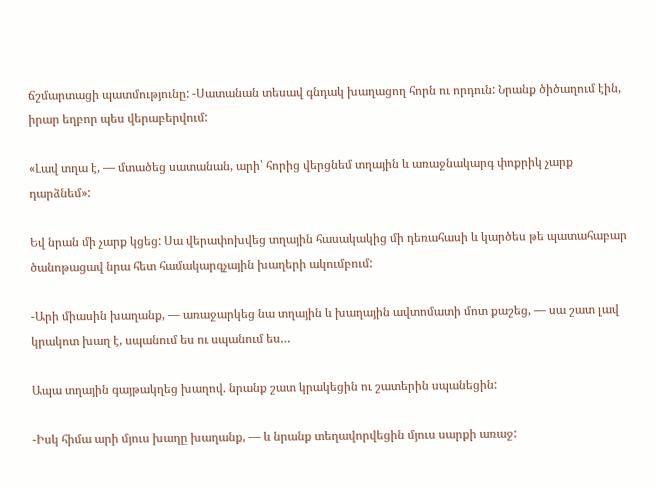ճշմարտացի պատմությունը: -Սատանան տեսավ գնդակ խաղացող հորն ու որդուն: Նրանք ծիծաղում էին, իրար եղբոր պես վերաբերվում:

«Լավ տղա է, — մտածեց սատանան, արի՝ հորից վերցնեմ տղային և առաջնակարգ փոքրիկ չարք դարձնեմ»:

Եվ նրան մի չարք կցեց: Սա վերափոխվեց տղային հասակակից մի դեռահասի և կարծես թե պատահաբար ծանոթացավ նրա հետ համակարգչային խաղերի ակումբում:

-Արի միասին խաղանք, — առաջարկեց նա տղային և խաղային ավտոմատի մոտ քաշեց, — սա շատ լավ կրակոտ խաղ է, սպանում ես ու սպանում ես…

Ապա տղային գայթակղեց խաղով. նրանք շատ կրակեցին ու շատերին սպանեցին:

-Իսկ հիմա արի մյուս խաղը խաղանք, — և նրանք տեղավորվեցին մյուս սարքի առաջ: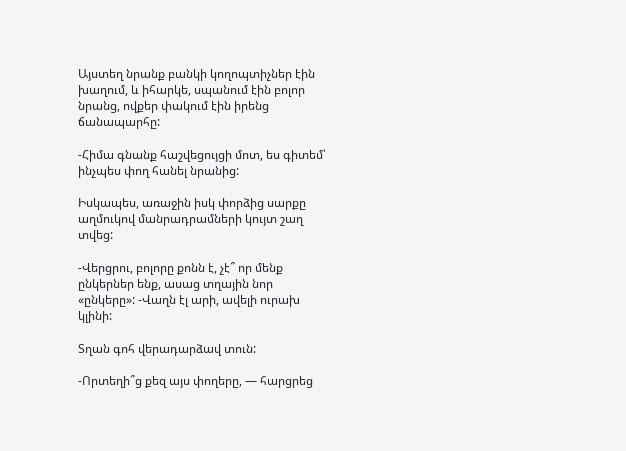Այստեղ նրանք բանկի կողոպտիչներ էին խաղում, և իհարկե, սպանում էին բոլոր նրանց, ովքեր փակում էին իրենց ճանապարհը:

-Հիմա գնանք հաշվեցույցի մոտ, ես գիտեմ՝ ինչպես փող հանել նրանից:

Իսկապես, առաջին իսկ փորձից սարքը աղմուկով մանրադրամների կույտ շաղ տվեց:

-Վերցրու, բոլորը քոնն է, չէ՞ որ մենք ընկերներ ենք, ասաց տղային նոր «ընկերը»: -Վաղն էլ արի, ավելի ուրախ կլինի:

Տղան գոհ վերադարձավ տուն:

-Որտեղի՞ց քեզ այս փողերը, — հարցրեց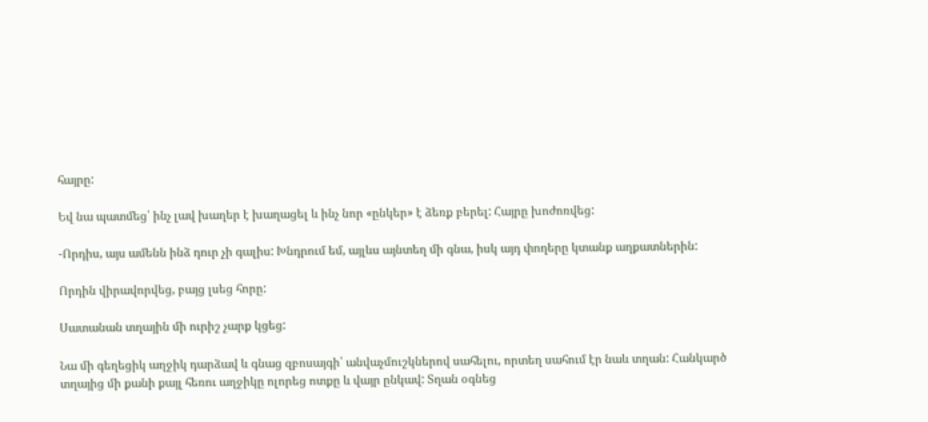հայրը:

Եվ նա պատմեց՝ ինչ լավ խաղեր է խաղացել և ինչ նոր «ընկեր» է ձեռք բերել: Հայրը խոժոռվեց:

-Որդիս, այս ամենն ինձ դուր չի գալիս: Խնդրում եմ, այլևս այնտեղ մի գնա, իսկ այդ փողերը կտանք աղքատներին:

Որդին վիրավորվեց, բայց լսեց հորը:

Սատանան տղային մի ուրիշ չարք կցեց:

Նա մի գեղեցիկ աղջիկ դարձավ և գնաց զբոսայգի՝ անվաչմուշկներով սահելու, որտեղ սահում էր նաև տղան: Հանկարծ տղայից մի քանի քայլ հեռու աղջիկը ոլորեց ոտքը և վայր ընկավ: Տղան օգնեց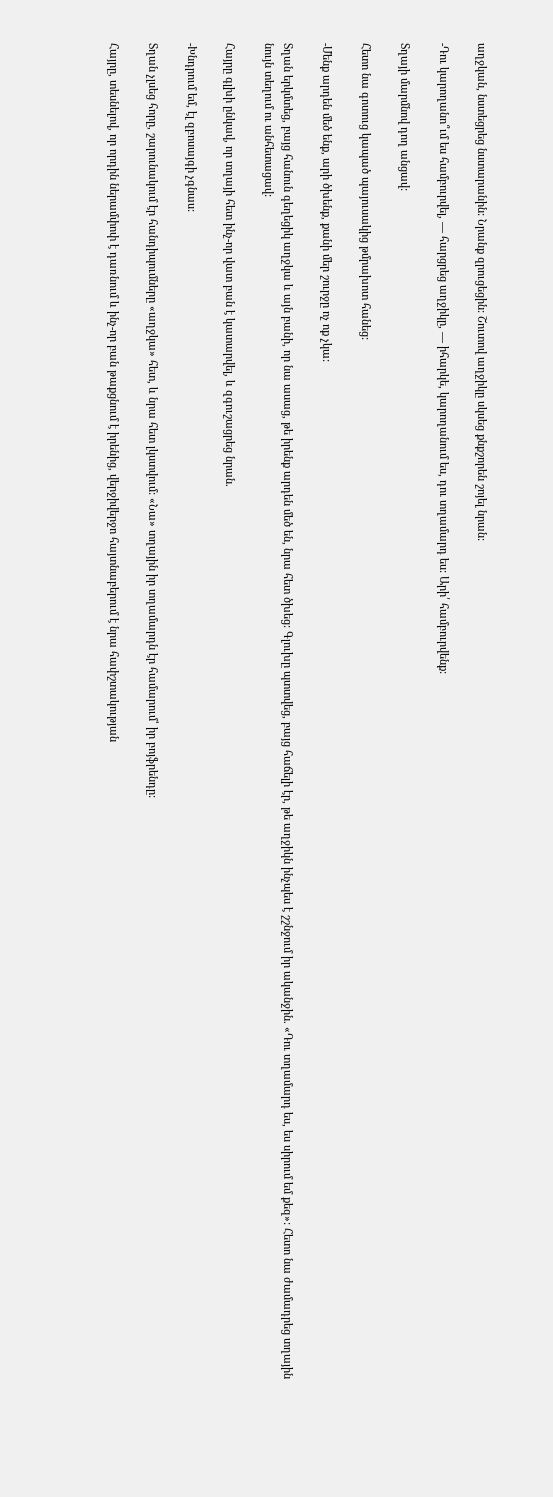աղջկան, նստեցրեց նստարանին: Նրանք զրուցեցին: Շուտով աղջիկը սկսեց քնքշորեն շոյել նրան:

-Դու կարողանո՞ւմ ես համբուրվել, — հարցրեց աղջիկը, — իհարկե, կարողանում ես, դու տղամարդ ես: Արի՛ համբուրվենք:

Տղայի մարմնով դող անցավ:

Հետո նա գոտուց կապած պայուսակից թմրախոտ հանեց:

-Մենք արդեն մեծ ենք, արի ծխենք, քանի մեր շուրջը ոչ ոք չկա:

Տղան երկմտեց, բայց հանուն գեղեցիկ աղջկա և այն բանի, որ նա ասաց, թե իրենք արդեն մեծ են, նրա հետ ծխեց: Գլուխը պտտվեց, բայց հաճելի էր, թե աղջիկն ինչպես է շշնջում իր ականջին. «Դու տղամարդ ես, ես սիրում եմ քեզ»: Հետո նա ժամադրեց տղային նույն տեղում ու անհետացավ:

Հայրը գլխի ընկավ, որ տղայի հետ ինչ-որ վատ բան է կատարվել, և զգուշացրեց նրան.

-Խնդրում եմ, էլ զբոսայգի չգնաս:

Տղան չլսեց հորը, շարունակում էր հանդիպումները «աղջկա» հետ, և նրա հետ լկստվում: «Նա» տղային իր տղամարդն էր համարում՝ իր բոյֆրենդը:

Հայրը, տեսնելով, որ որդին ներամփոփ է դառնում և ինչ-որ բան թաքցնում է իրենից, վերջիվերջո հայտնաբերում է նրա հափշտակության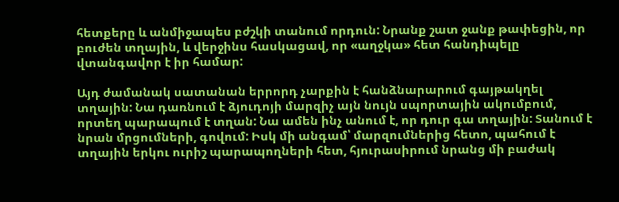հետքերը և անմիջապես բժշկի տանում որդուն: Նրանք շատ ջանք թափեցին, որ բուժեն տղային, և վերջինս հասկացավ, որ «աղջկա» հետ հանդիպելը վտանգավոր է իր համար:

Այդ ժամանակ սատանան երրորդ չարքին է հանձնարարում գայթակղել տղային: Նա դառնում է ձյուդոյի մարզիչ այն նույն սպորտային ակումբում, որտեղ պարապում է տղան: Նա ամեն ինչ անում է, որ դուր գա տղային: Տանում է նրան մրցումների, գովում: Իսկ մի անգամ՝ մարզումներից հետո, պահում է տղային երկու ուրիշ պարապողների հետ, հյուրասիրում նրանց մի բաժակ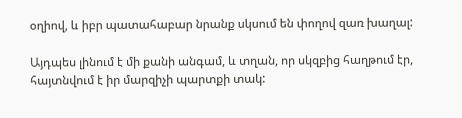օղիով, և իբր պատահաբար նրանք սկսում են փողով զառ խաղալ:

Այդպես լինում է մի քանի անգամ, և տղան, որ սկզբից հաղթում էր, հայտնվում է իր մարզիչի պարտքի տակ: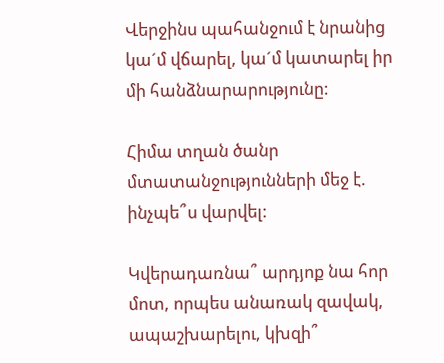Վերջինս պահանջում է նրանից կա´մ վճարել, կա´մ կատարել իր մի հանձնարարությունը:

Հիմա տղան ծանր մտատանջությունների մեջ է. ինչպե՞ս վարվել:

Կվերադառնա՞ արդյոք նա հոր մոտ, որպես անառակ զավակ, ապաշխարելու, կխզի՞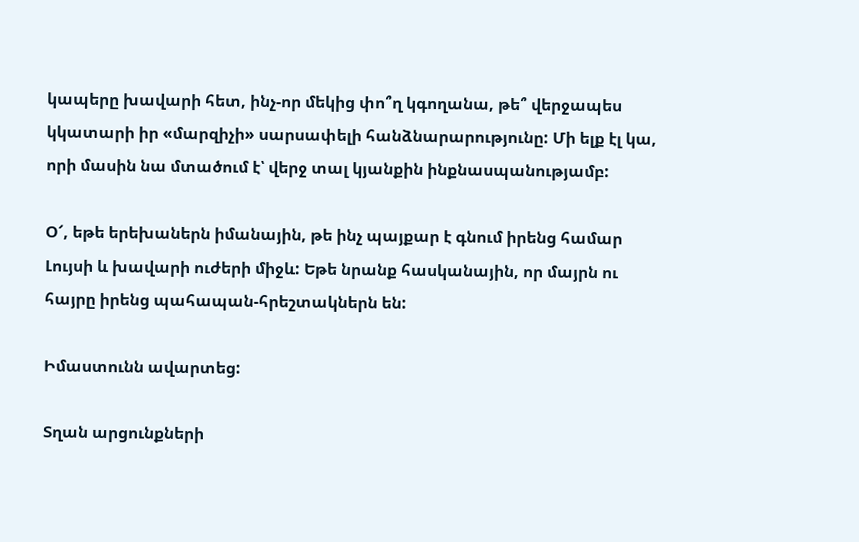կապերը խավարի հետ, ինչ-որ մեկից փո՞ղ կգողանա, թե՞ վերջապես կկատարի իր «մարզիչի» սարսափելի հանձնարարությունը: Մի ելք էլ կա, որի մասին նա մտածում է՝ վերջ տալ կյանքին ինքնասպանությամբ:

Օ՜, եթե երեխաներն իմանային, թե ինչ պայքար է գնում իրենց համար Լույսի և խավարի ուժերի միջև: Եթե նրանք հասկանային, որ մայրն ու հայրը իրենց պահապան-հրեշտակներն են:

Իմաստունն ավարտեց:

Տղան արցունքների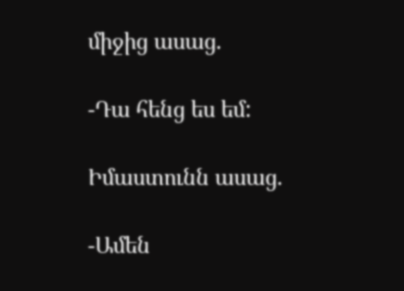միջից ասաց.

-Դա հենց ես եմ:

Իմաստունն ասաց.

-Ամեն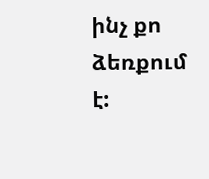ինչ քո ձեռքում է: